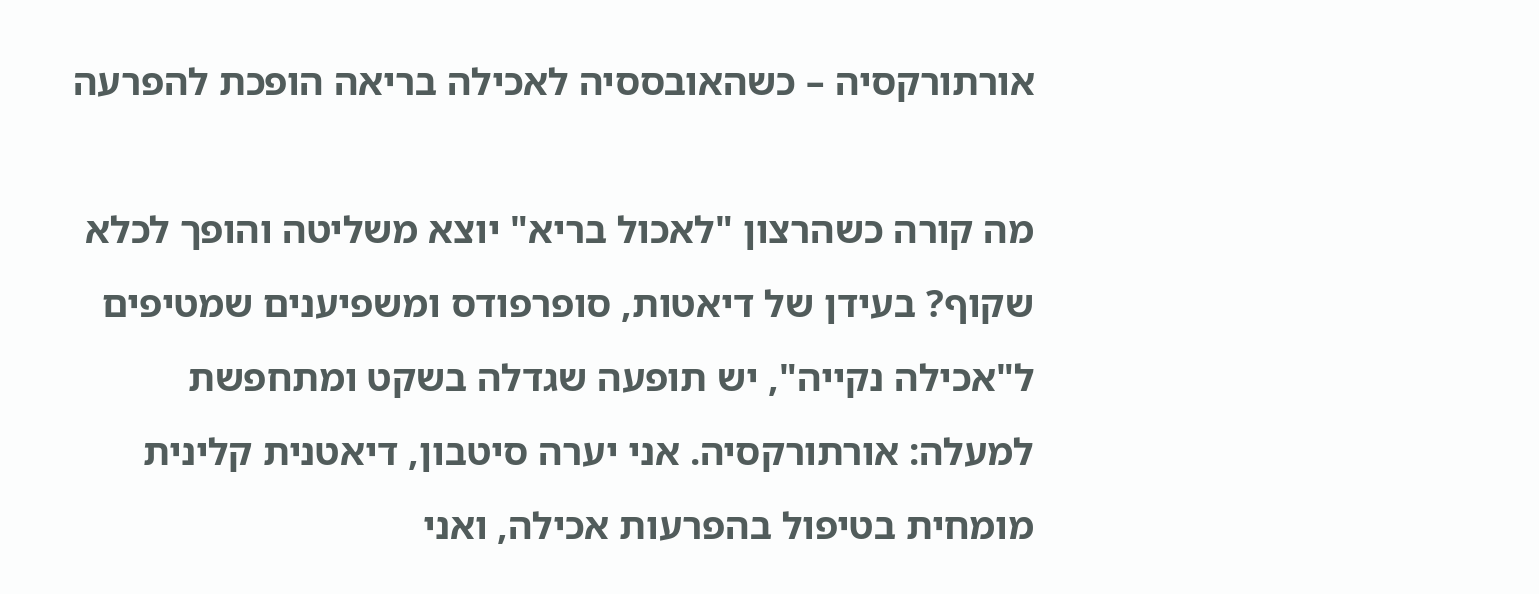אורתורקסיה – כשהאובססיה לאכילה בריאה הופכת להפרעה

מה קורה כשהרצון "לאכול בריא" יוצא משליטה והופך לכלא שקוף? בעידן של דיאטות, סופרפודס ומשפיענים שמטיפים ל"אכילה נקייה", יש תופעה שגדלה בשקט ומתחפשת למעלה: אורתורקסיה. אני יערה סיטבון, דיאטנית קלינית מומחית בטיפול בהפרעות אכילה, ואני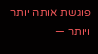פוגשת אותה יותר ויותר —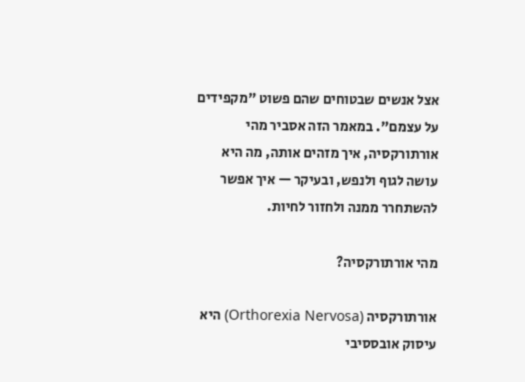אצל אנשים שבטוחים שהם פשוט "מקפידים על עצמם". במאמר הזה אסביר מהי אורתורקסיה, איך מזהים אותה, מה היא עושה לגוף ולנפש, ובעיקר — איך אפשר להשתחרר ממנה ולחזור לחיות.

מהי אורתורקסיה?

אורתורקסיה (Orthorexia Nervosa) היא עיסוק אובססיבי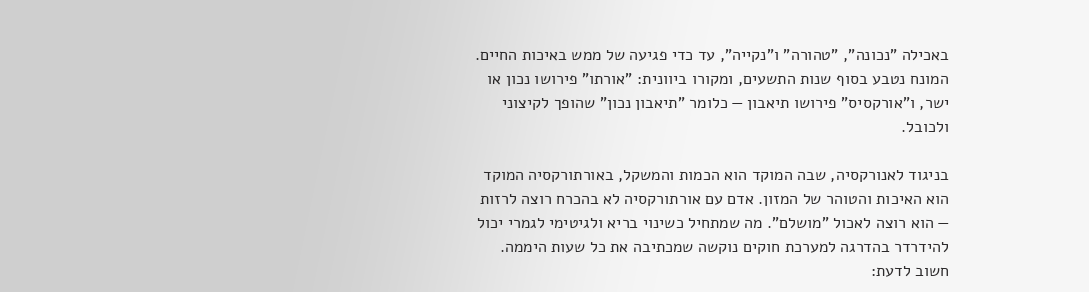באכילה "נכונה", "טהורה" ו"נקייה", עד כדי פגיעה של ממש באיכות החיים. המונח נטבע בסוף שנות התשעים, ומקורו ביוונית: "אורתו" פירושו נכון או ישר, ו"אורקסיס" פירושו תיאבון — כלומר "תיאבון נכון" שהופך לקיצוני ולכובל.

בניגוד לאנורקסיה, שבה המוקד הוא הכמות והמשקל, באורתורקסיה המוקד הוא האיכות והטוהר של המזון. אדם עם אורתורקסיה לא בהכרח רוצה לרזות — הוא רוצה לאכול "מושלם". מה שמתחיל כשינוי בריא ולגיטימי לגמרי יכול להידרדר בהדרגה למערכת חוקים נוקשה שמכתיבה את כל שעות היממה. חשוב לדעת: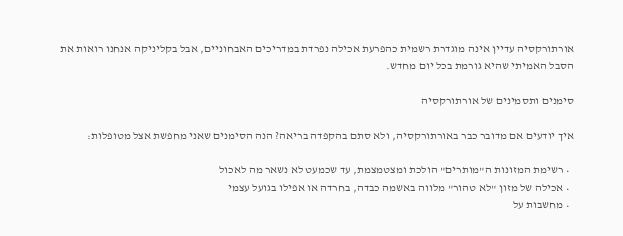אורתורקסיה עדיין אינה מוגדרת רשמית כהפרעת אכילה נפרדת במדריכים האבחוניים, אבל בקליניקה אנחנו רואות את הסבל האמיתי שהיא גורמת בכל יום מחדש.

סימנים ותסמינים של אורתורקסיה

איך יודעים אם מדובר כבר באורתורקסיה, ולא סתם בהקפדה בריאה? הנה הסימנים שאני מחפשת אצל מטופלות:

  • רשימת המזונות ה"מותרים" הולכת ומצטמצמת, עד שכמעט לא נשאר מה לאכול
  • אכילה של מזון "לא טהור" מלווה באשמה כבדה, בחרדה או אפילו בגועל עצמי
  • מחשבות על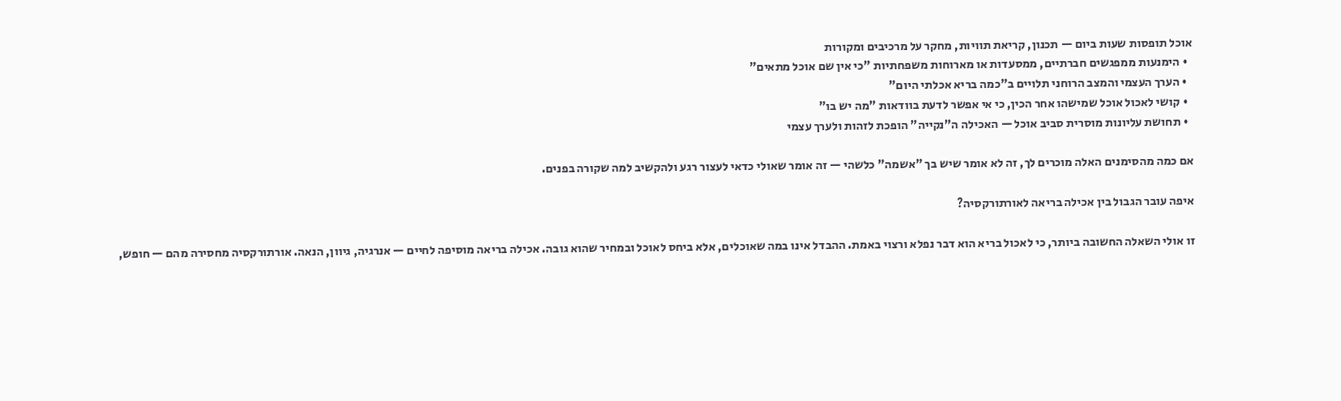אוכל תופסות שעות ביום — תכנון, קריאת תוויות, מחקר על מרכיבים ומקורות
  • הימנעות ממפגשים חברתיים, ממסעדות או מארוחות משפחתיות "כי אין שם אוכל מתאים"
  • הערך העצמי והמצב הרוחני תלויים ב"כמה בריא אכלתי היום"
  • קושי לאכול אוכל שמישהו אחר הכין, כי אי אפשר לדעת בוודאות "מה יש בו"
  • תחושת עליונות מוסרית סביב אוכל — האכילה ה"נקייה" הופכת לזהות ולערך עצמי

אם כמה מהסימנים האלה מוכרים לך, זה לא אומר שיש בך "אשמה" כלשהי — זה אומר שאולי כדאי לעצור רגע ולהקשיב למה שקורה בפנים.

איפה עובר הגבול בין אכילה בריאה לאורתורקסיה?

זו אולי השאלה החשובה ביותר, כי לאכול בריא הוא דבר נפלא ורצוי באמת. ההבדל אינו במה שאוכלים, אלא ביחס לאוכל ובמחיר שהוא גובה. אכילה בריאה מוסיפה לחיים — אנרגיה, גיוון, הנאה. אורתורקסיה מחסירה מהם — חופש,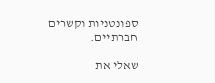ספונטניות וקשרים חברתיים.

שאלי את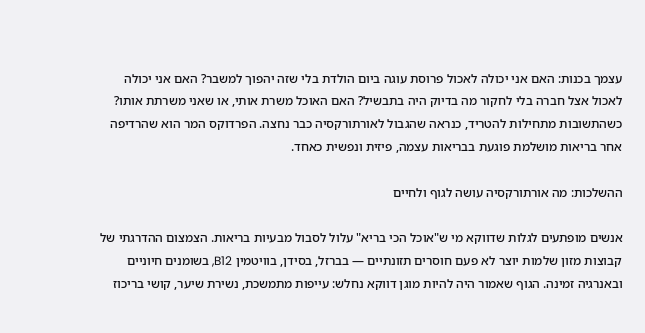עצמך בכנות: האם אני יכולה לאכול פרוסת עוגה ביום הולדת בלי שזה יהפוך למשבר? האם אני יכולה לאכול אצל חברה בלי לחקור מה בדיוק היה בתבשיל? האם האוכל משרת אותי, או שאני משרתת אותו? כשהתשובות מתחילות להטריד, כנראה שהגבול לאורתורקסיה כבר נחצה. הפרדוקס המר הוא שהרדיפה אחר בריאות מושלמת פוגעת בבריאות עצמה, פיזית ונפשית כאחד.

ההשלכות: מה אורתורקסיה עושה לגוף ולחיים

אנשים מופתעים לגלות שדווקא מי ש"אוכל הכי בריא" עלול לסבול מבעיות בריאות. הצמצום ההדרגתי של קבוצות מזון שלמות יוצר לא פעם חוסרים תזונתיים — בברזל, בסידן, בוויטמין B12, בשומנים חיוניים ובאנרגיה זמינה. הגוף שאמור היה להיות מוגן דווקא נחלש: עייפות מתמשכת, נשירת שיער, קושי בריכוז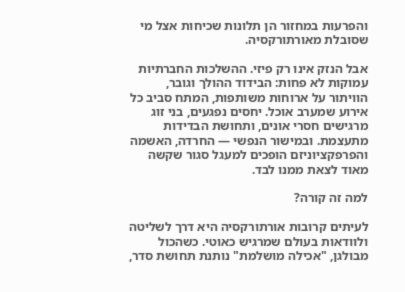והפרעות במחזור הן תלונות שכיחות אצל מי שסובלת מאורתורקסיה.

אבל הנזק אינו רק פיזי. ההשלכות החברתיות עמוקות לא פחות: הבידוד ההולך וגובר, הוויתור על ארוחות משותפות, המתח סביב כל אירוע שמערב אוכל. יחסים נפגעים, בני זוג מרגישים חסרי אונים, ותחושת הבדידות מתעצמת. ובמישור הנפשי — החרדה, האשמה והפרפקציוניזם הופכים למעגל סגור שקשה מאוד לצאת ממנו לבד.

למה זה קורה?

לעיתים קרובות אורתורקסיה היא דרך לשליטה ולוודאות בעולם שמרגיש כאוטי. כשהכול מבולגן, "אכילה מושלמת" נותנת תחושת סדר,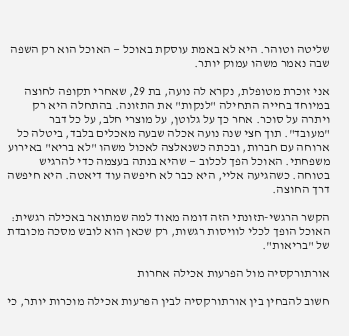שליטה וטוהר. היא לא באמת עוסקת באוכל — האוכל הוא רק השפה שבה נאמר משהו עמוק יותר.

אני זוכרת מטופלת, נקרא לה נועה, בת 29, שאחרי תקופה לחוצה במיוחד בחייה התחילה "לנקות" את התזונה. בהתחלה היא רק ויתרה על סוכר. אחר כך על גלוטן, על מוצרי חלב, על כל דבר "מעובד". תוך חצי שנה נועה אכלה שבעה מאכלים בלבד, ביטלה כל ארוחה עם חברות, ובכתה כשנאלצה לאכול משהו "לא בריא" באירוע משפחתי. האוכל הפך לכלוב — שהיא בנתה בעצמה כדי להרגיש בטוחה. כשהגיעה אליי, היא כבר לא חיפשה עוד דיאטה. היא חיפשה דרך החוצה.

הקשר הרגשי-תזונתי הזה דומה מאוד למה שמתואר באכילה רגשית: האוכל הופך לכלי לוויסות רגשות, רק שכאן הוא לובש מסכה מכובדת של "בריאות".

אורתורקסיה מול הפרעות אכילה אחרות

חשוב להבחין בין אורתורקסיה לבין הפרעות אכילה מוכרות יותר, כי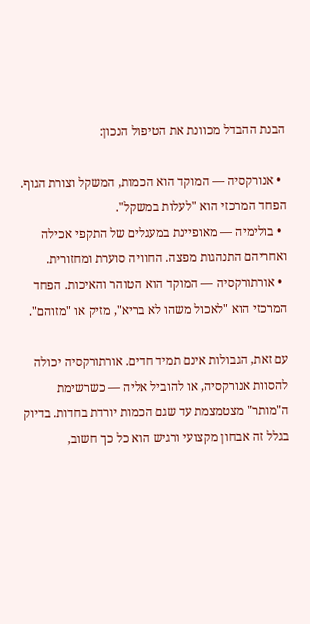הבנת ההבדל מכוונת את הטיפול הנכון:

  • אנורקסיה — המוקד הוא הכמות, המשקל וצורת הגוף. הפחד המרכזי הוא "לעלות במשקל".
  • בולימיה — מאופיינת במעגלים של התקפי אכילה ואחריהם התנהגות מפצה. החוויה סוערת ומחזורית.
  • אורתורקסיה — המוקד הוא הטוהר והאיכות. הפחד המרכזי הוא "לאכול משהו לא בריא", מזיק או "מזוהם".

עם זאת, הגבולות אינם תמיד חדים. אורתורקסיה יכולה להסוות אנורקסיה, או להוביל אליה — כשרשימת ה"מותר" מצטמצמת עד שגם הכמות יורדת בחדות. בדיוק בגלל זה אבחון מקצועי ורגיש הוא כל כך חשוב,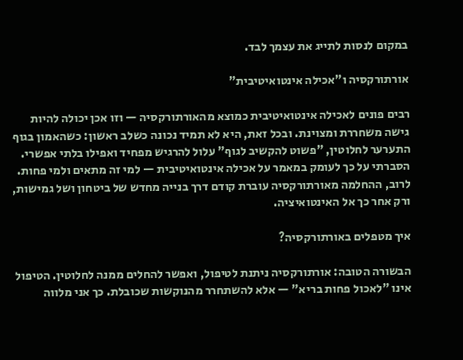במקום לנסות לתייג את עצמך לבד.

אורתורקסיה ו"אכילה אינטואיטיבית"

רבים פונים לאכילה אינטואיטיבית כמוצא מהאורתורקסיה — וזו אכן יכולה להיות גישה משחררת ומצוינת. ובכל זאת, היא לא תמיד נכונה כשלב ראשון: כשהאמון בגוף התערער לחלוטין, "פשוט להקשיב לגוף" עלול להרגיש מפחיד ואפילו בלתי אפשרי. הסברתי על כך לעומק במאמר על אכילה אינטואיטיבית — למי זה מתאים ולמי פחות. לרוב, ההחלמה מאורתורקסיה עוברת קודם דרך בנייה מחדש של ביטחון ושל גמישות, ורק אחר כך אל האינטואיציה.

איך מטפלים באורתורקסיה?

הבשורה הטובה: אורתורקסיה ניתנת לטיפול, ואפשר להחלים ממנה לחלוטין. הטיפול אינו "לאכול פחות בריא" — אלא להשתחרר מהנוקשות שכובלת. כך אני מלווה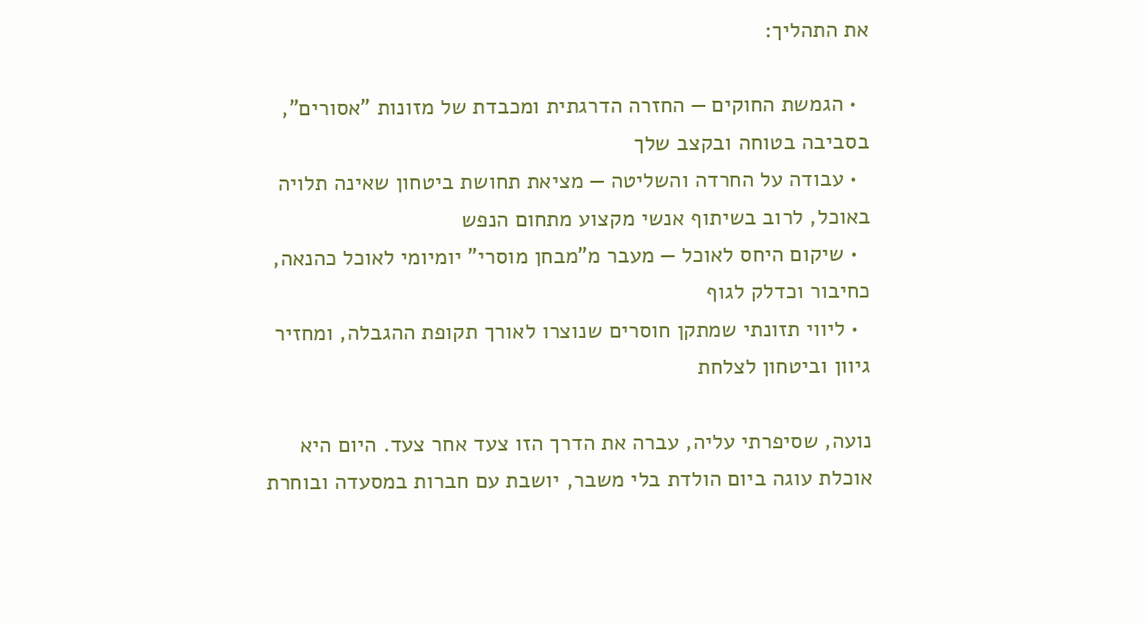את התהליך:

  • הגמשת החוקים — החזרה הדרגתית ומכבדת של מזונות "אסורים", בסביבה בטוחה ובקצב שלך
  • עבודה על החרדה והשליטה — מציאת תחושת ביטחון שאינה תלויה באוכל, לרוב בשיתוף אנשי מקצוע מתחום הנפש
  • שיקום היחס לאוכל — מעבר מ"מבחן מוסרי" יומיומי לאוכל כהנאה, כחיבור וכדלק לגוף
  • ליווי תזונתי שמתקן חוסרים שנוצרו לאורך תקופת ההגבלה, ומחזיר גיוון וביטחון לצלחת

נועה, שסיפרתי עליה, עברה את הדרך הזו צעד אחר צעד. היום היא אוכלת עוגה ביום הולדת בלי משבר, יושבת עם חברות במסעדה ובוחרת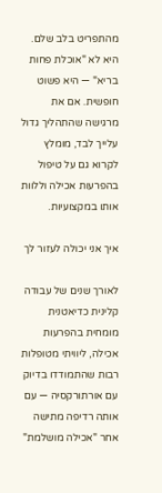מהתפריט בלב שלם. היא לא "אוכלת פחות בריא" — היא פשוט חופשית. אם את מרגישה שהתהליך גדול עלייך לבד, מומלץ לקרוא גם על טיפול בהפרעות אכילה וללוות אותו במקצועיות.

איך אני יכולה לעזור לך

לאורך שנים של עבודה קלינית כדיאטנית מומחית בהפרעות אכילה, ליוויתי מטופלות רבות שהתמודדו בדיוק עם אורתורקסיה — עם אותה רדיפה מתישה אחר "אכילה מושלמת"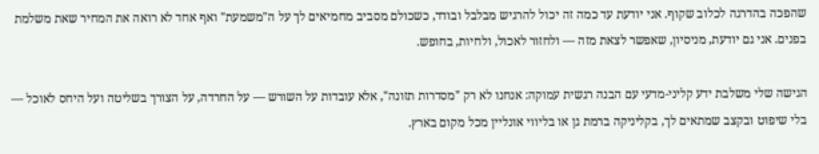שהפכה בהדרגה לכלוב שקוף. אני יודעת עד כמה זה יכול להרגיש מבלבל ובודד, כשכולם מסביב מחמיאים לך על ה"משמעת" ואף אחד לא רואה את המחיר שאת משלמת בפנים. אני גם יודעת, מניסיון, שאפשר לצאת מזה — ולחזור לאכול, ולחיות, בחופש.

הגישה שלי משלבת ידע קליני-מדעי עם הבנה רגשית עמוקה: אנחנו לא רק "מסדרות תזונה", אלא עובדות על השורש — על החרדה, על הצורך בשליטה ועל היחס לאוכל — בלי שיפוט ובקצב שמתאים לך, בקליניקה ברמת גן או בליווי אונליין מכל מקום בארץ.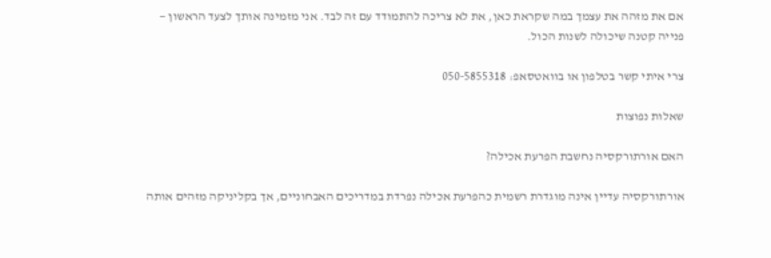אם את מזהה את עצמך במה שקראת כאן, את לא צריכה להתמודד עם זה לבד. אני מזמינה אותך לצעד הראשון — פנייה קטנה שיכולה לשנות הכול.

צרי איתי קשר בטלפון או בוואטסאפ: 050-5855318

שאלות נפוצות

האם אורתורקסיה נחשבת הפרעת אכילה?

אורתורקסיה עדיין אינה מוגדרת רשמית כהפרעת אכילה נפרדת במדריכים האבחוניים, אך בקליניקה מזהים אותה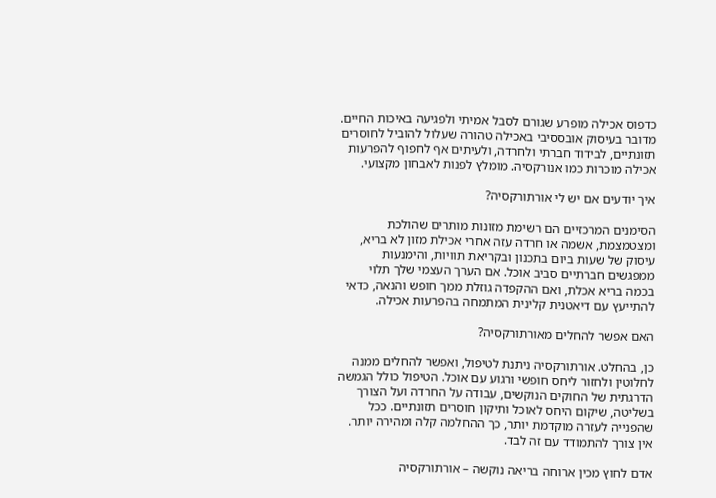כדפוס אכילה מופרע שגורם לסבל אמיתי ולפגיעה באיכות החיים. מדובר בעיסוק אובססיבי באכילה טהורה שעלול להוביל לחוסרים תזונתיים, לבידוד חברתי ולחרדה, ולעיתים אף לחפוף להפרעות אכילה מוכרות כמו אנורקסיה. מומלץ לפנות לאבחון מקצועי.

איך יודעים אם יש לי אורתורקסיה?

הסימנים המרכזיים הם רשימת מזונות מותרים שהולכת ומצטמצמת, אשמה או חרדה עזה אחרי אכילת מזון לא בריא, עיסוק של שעות ביום בתכנון ובקריאת תוויות, והימנעות ממפגשים חברתיים סביב אוכל. אם הערך העצמי שלך תלוי בכמה בריא אכלת, ואם ההקפדה גוזלת ממך חופש והנאה, כדאי להתייעץ עם דיאטנית קלינית המתמחה בהפרעות אכילה.

האם אפשר להחלים מאורתורקסיה?

כן, בהחלט. אורתורקסיה ניתנת לטיפול, ואפשר להחלים ממנה לחלוטין ולחזור ליחס חופשי ורגוע עם אוכל. הטיפול כולל הגמשה הדרגתית של החוקים הנוקשים, עבודה על החרדה ועל הצורך בשליטה, שיקום היחס לאוכל ותיקון חוסרים תזונתיים. ככל שהפנייה לעזרה מוקדמת יותר, כך ההחלמה קלה ומהירה יותר. אין צורך להתמודד עם זה לבד.

אדם לחוץ מכין ארוחה בריאה נוקשה – אורתורקסיה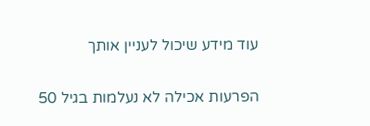עוד מידע שיכול לעניין אותך

הפרעות אכילה לא נעלמות בגיל 50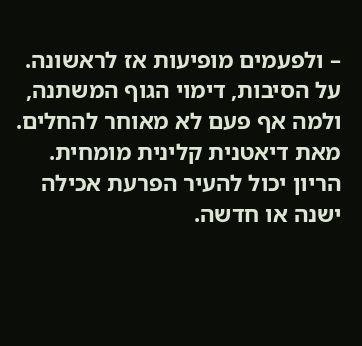– ולפעמים מופיעות אז לראשונה. על הסיבות, דימוי הגוף המשתנה, ולמה אף פעם לא מאוחר להחלים. מאת דיאטנית קלינית מומחית.
הריון יכול להעיר הפרעת אכילה ישנה או חדשה.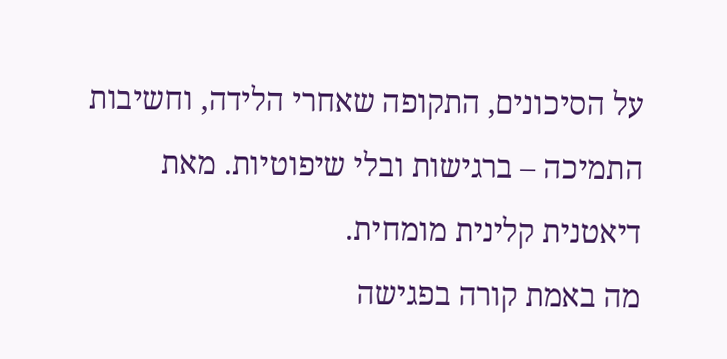על הסיכונים, התקופה שאחרי הלידה, וחשיבות התמיכה – ברגישות ובלי שיפוטיות. מאת דיאטנית קלינית מומחית.
מה באמת קורה בפגישה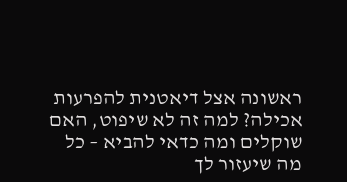ראשונה אצל דיאטנית להפרעות אכילה? למה זה לא שיפוט, האם שוקלים ומה כדאי להביא – כל מה שיעזור לך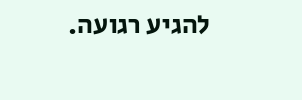להגיע רגועה.